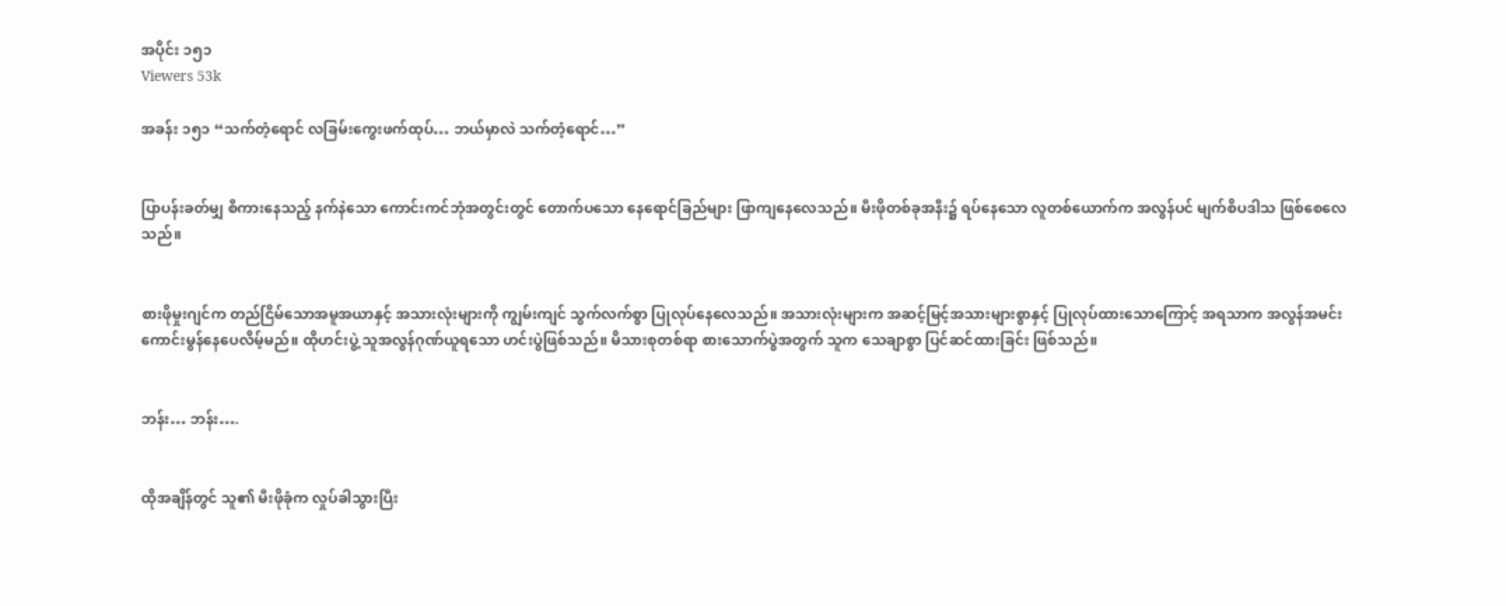အပိုင်း ၁၅၁
Viewers 53k

အခန်း ၁၅၁ “သက်တံ့ရောင် လခြမ်းကွေးဖက်ထုပ်… ဘယ်မှာလဲ သက်တံ့ရောင်…”


ပြာပန်းခတ်မျှ စီကားနေသည့် နက်နဲသော ကောင်းကင်ဘုံအတွင်းတွင် တောက်ပသော နေရောင်ခြည်များ ဖြာကျနေလေသည်။ မီးဖိုတစ်ခုအနီး၌ ရပ်နေသော လူတစ်ယောက်က အလွန်ပင် မျက်စိပဒါသ ဖြစ်စေလေသည်။


စားဖိုမှုးဂျင်က တည်ငြိမ်သောအမူအယာနှင့် အသားလုံးများကို ကျွမ်းကျင် သွက်လက်စွာ ပြုလုပ်နေလေသည်။ အသားလုံးများက အဆင့်မြင့်အသားများစွာနှင့် ပြုလုပ်ထားသောကြောင့် အရသာက အလွန်အမင်း ကောင်းမွန်နေပေလိမ့်မည်။ ထိုဟင်းပွဲ့ သူအလွန်ဂုဏ်ယူရသော ဟင်းပွဲဖြစ်သည်။ မိသားစုတစ်ရာ စားသောက်ပွဲအတွက် သူက သေချာစွာ ပြင်ဆင်ထားခြင်း ဖြစ်သည်။


ဘန်း… ဘန်း….


ထိုအချိန်တွင် သူ၏ မီးဖိုခုံက လှုပ်ခါသွားပြီး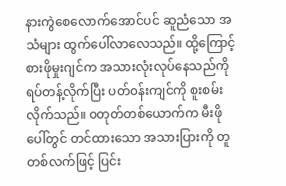နားကွဲစေလောက်အောင်ပင် ဆူညံသော အသံများ ထွက်ပေါ်လာလေသည်။ ထို့ကြောင့် စားဖိုမှုးဂျင်က အသားလုံးလုပ်နေသည်ကို ရပ်တန့်လိုက်ပြီး ပတ်၀န်းကျင်ကို စူးစမ်းလိုက်သည်။ ၀တုတ်တစ်ယောက်က မီးဖိုပေါ်တွင် တင်ထားသော အသားပြားကို တူတစ်လက်ဖြင့် ပြင်း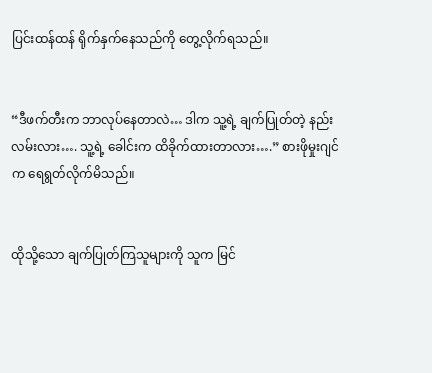ပြင်းထန်ထန် ရိုက်နှက်နေသည်ကို တွေ့လိုက်ရသည်။


“ဒီဖက်တီးက ဘာလုပ်နေတာလဲ… ဒါက သူ့ရဲ့ ချက်ပြုတ်တဲ့ နည်းလမ်းလား…. သူ့ရဲ့ ခေါင်းက ထိခိုက်ထားတာလား….” စားဖိုမှုးဂျင်က ရေရွတ်လိုက်မိသည်။


ထိုသို့သော ချက်ပြုတ်ကြသူများကို သူက မြင်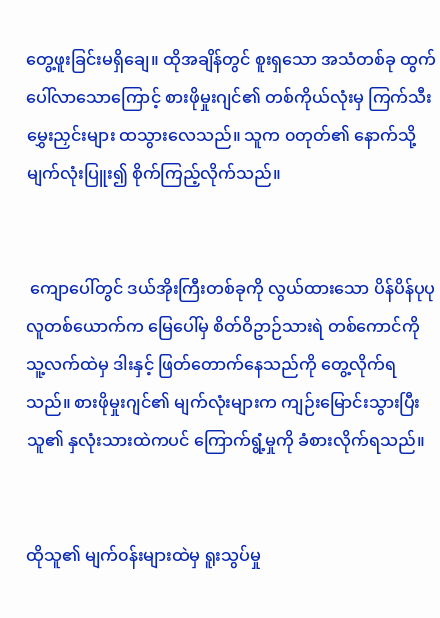တွေ့ဖူးခြင်းမရှိချေ။ ထိုအချိန်တွင် စူးရှသော အသံတစ်ခု ထွက်ပေါ်လာသောကြောင့် စားဖိုမှုးဂျင်၏ တစ်ကိုယ်လုံးမှ ကြက်သီးမွှေးညှင်းများ ထသွားလေသည်။ သူက ၀တုတ်၏ နောက်သို့ မျက်လုံးပြူး၍ စိုက်ကြည့်လိုက်သည်။


 ကျောပေါ်တွင် ဒယ်အိုးကြီးတစ်ခုကို လွယ်ထားသော ပိန်ပိန်ပုပုလူတစ်ယောက်က မြေပေါ်မှ စိတ်ဝိဥာဉ်သားရဲ တစ်ကောင်ကို သူ့လက်ထဲမှ ဒါးနှင့် ဖြတ်တောက်နေသည်ကို တွေ့လိုက်ရသည်။ စားဖိုမှုးဂျင်၏ မျက်လုံးများက ကျဉ်းမြောင်းသွားပြီး သူ၏ နှလုံးသားထဲကပင် ကြောက်ရွံ့မှုကို ခံစားလိုက်ရသည်။


ထိုသူ၏ မျက်၀န်းများထဲမှ ရူးသွပ်မှု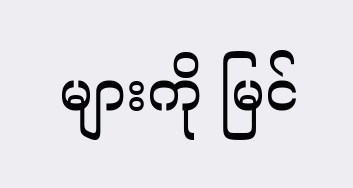များကို မြင်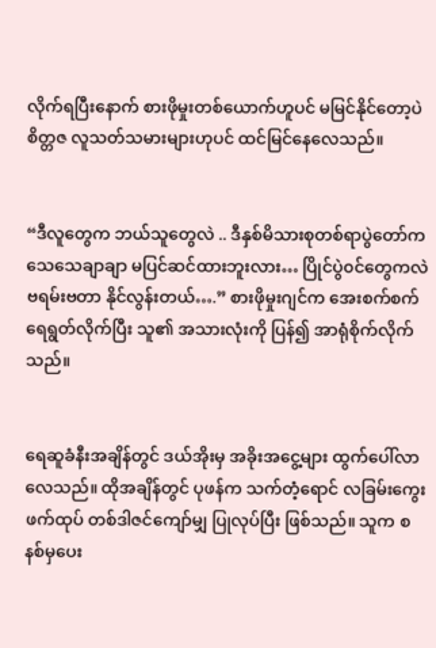လိုက်ရပြီးနောက် စားဖိုမှုးတစ်ယောက်ဟူပင် မမြင်နိုင်တော့ပဲ စိတ္တဇ လူသတ်သမားများဟုပင် ထင်မြင်နေလေသည်။


“ဒီလူတွေက ဘယ်သူတွေလဲ .. ဒီနှစ်မိသားစုတစ်ရာပွဲတော်က သေသေချာချာ မပြင်ဆင်ထားဘူးလား… ပြိုင်ပွဲ၀င်တွေကလဲ ဗရမ်းဗတာ နိုင်လွန်းတယ်….” စားဖိုမှုးဂျင်က အေးစက်စက် ရေရွတ်လိုက်ပြီး သူ၏ အသားလုံးကို ပြန်၍ အာရုံစိုက်လိုက်သည်။


ရေဆူခံနီးအချိန်တွင် ဒယ်အိုးမှ အခိုးအငွေ့များ ထွက်ပေါ်လာလေသည်။ ထိုအချိန်တွင် ပုဖန်က သက်တံ့ရောင် လခြမ်းကွေးဖက်ထုပ် တစ်ဒါဇင်ကျော်မျှ ပြုလုပ်ပြီး ဖြစ်သည်။ သူက စနစ်မှပေး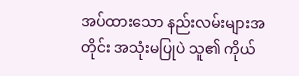အပ်ထားသော နည်းလမ်းများအတိုင်း အသုံးမပြုပဲ သူ၏ ကိုယ်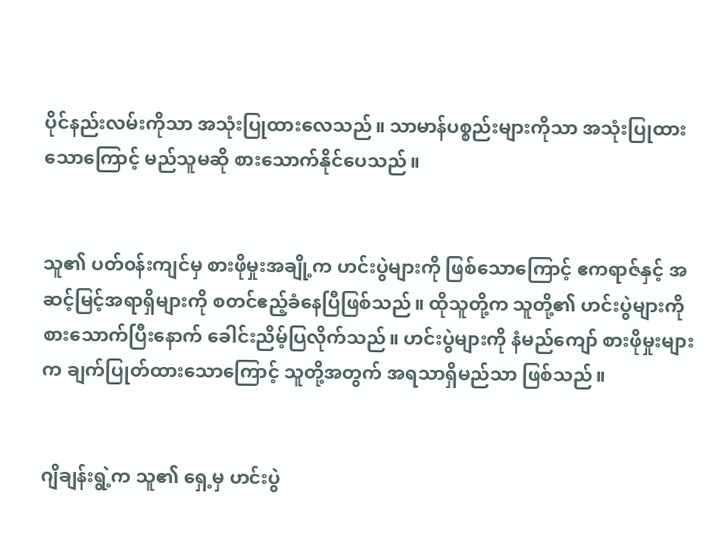ပိုင်နည်းလမ်းကိုသာ အသုံးပြုထားလေသည်။ သာမာန်ပစ္စည်းများကိုသာ အသုံးပြုထားသောကြောင့် မည်သူမဆို စားသောက်နိုင်ပေသည်။


သူ၏ ပတ်၀န်းကျင်မှ စားဖိုမှုးအချို့က ဟင်းပွဲများကို ဖြစ်သောကြောင့် ဧကရာဇ်နှင့် အဆင့်မြင့်အရာရှိများကို စတင်ဧည့်ခံနေပြီဖြစ်သည်။ ထိုသူတို့က သူတို့၏ ဟင်းပွဲများကို စားသောက်ပြီးနောက် ခေါင်းညိမ့်ပြလိုက်သည်။ ဟင်းပွဲများကို နံမည်ကျော် စားဖိုမှုးများက ချက်ပြုတ်ထားသောကြောင့် သူတို့အတွက် အရသာရှိမည်သာ ဖြစ်သည်။


ဂျိချန်းရွဲ့က သူ၏ ရှေ့မှ ဟင်းပွဲ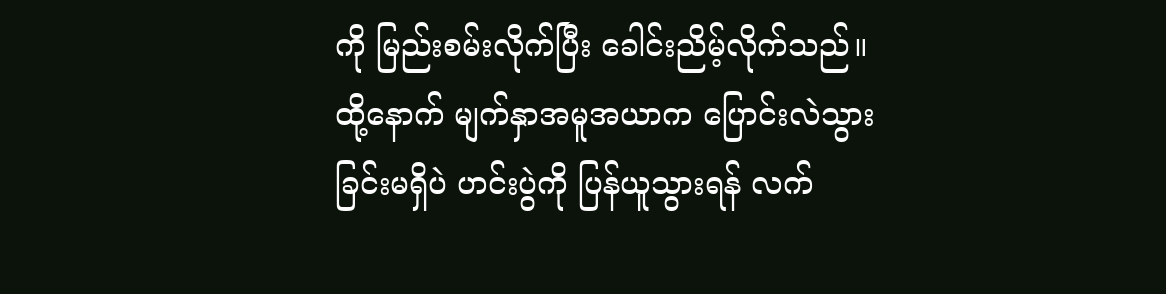ကို မြည်းစမ်းလိုက်ပြီး ခေါင်းညိမ့်လိုက်သည်။ ထို့နောက် မျက်နှာအမူအယာက ပြောင်းလဲသွားခြင်းမရှိပဲ ဟင်းပွဲကို ပြန်ယူသွားရန် လက်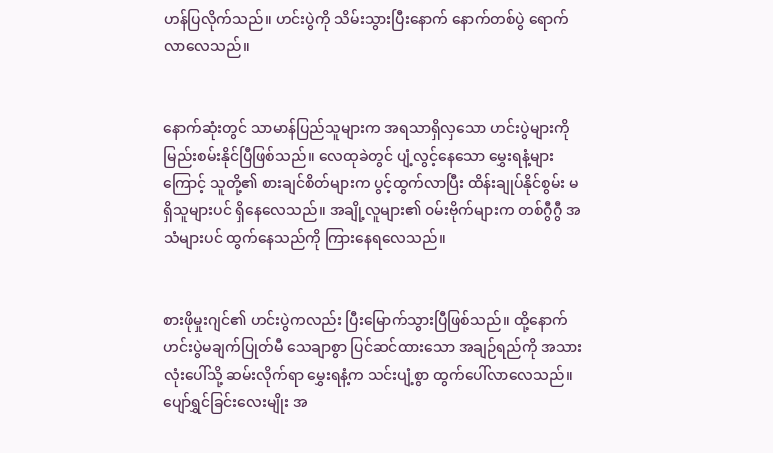ဟန်ပြလိုက်သည်။ ဟင်းပွဲကို သိမ်းသွားပြီးနောက် နောက်တစ်ပွဲ ရောက်လာလေသည်။


နောက်ဆုံးတွင် သာမာန်ပြည်သူများက အရသာရှိလှသော ဟင်းပွဲများကိုမြည်းစမ်းနိုင်ပြီဖြစ်သည်။ လေထုခဲတွင် ပျံ့လွင့်နေသော မွှေးရနံ့များကြောင့် သူတို့၏ စားချင်စိတ်များက ပွင့်ထွက်လာပြီး ထိန်းချုပ်နိုင်စွမ်း မရှိသူများပင် ရှိနေလေသည်။ အချို့လူများ၏ ၀မ်းဗိုက်များက တစ်ဂွီဂွီ အသံများပင် ထွက်နေသည်ကို ကြားနေရလေသည်။


စားဖိုမှုးဂျင်၏ ဟင်းပွဲကလည်း ပြီးမြောက်သွားပြီဖြစ်သည်။ ထို့နောက် ဟင်းပွဲမချက်ပြုတ်မီ သေချာစွာ ပြင်ဆင်ထားသော အချဉ်ရည်ကို အသားလုံးပေါ်သို့ ဆမ်းလိုက်ရာ မွှေးရနံ့က သင်းပျံ့စွာ ထွက်ပေါ်လာလေသည်။ ပျော်ရွှင်ခြင်းလေးမျိုး အ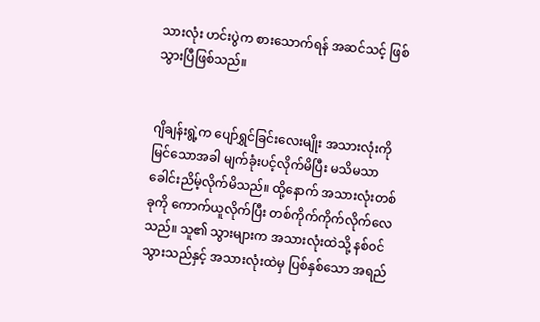သားလုံး ဟင်းပွဲက စားသောက်ရန် အဆင်သင့် ဖြစ်သွားပြီဖြစ်သည်။


ဂျိချန်းရွဲ့က ပျော်ရွှင်ခြင်းလေးမျိုး အသားလုံးကို မြင်သောအခါ မျက်ခုံးပင့်လိုက်မိပြီး မသိမသာ ခေါင်းညိမ့်လိုက်မိသည်။ ထို့နောက် အသားလုံးတစ်ခုကို ကောက်ယူလိုက်ပြီး တစ်ကိုက်ကိုက်လိုက်လေသည်။ သူ၏ သွားများက အသားလုံးထဲသို့ နစ်၀င်သွားသည်နှင့် အသားလုံးထဲမှ ပြစ်နှစ်သော အရည်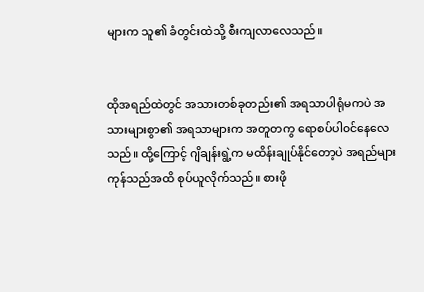များက သူ၏ ခံတွင်းထဲသို့ စီးကျလာလေသည်။


ထိုအရည်ထဲတွင် အသားတစ်ခုတည်း၏ အရသာပါရုံမကပဲ အသားများစွာ၏ အရသာများက အတူတကွ ရောစပ်ပါ၀င်နေလေသည်။ ထို့ကြောင့် ဂျိချန်းရွဲ့က မထိန်းချုပ်နိုင်တော့ပဲ အရည်များ ကုန်သည်အထိ စုပ်ယူလိုက်သည်။ စားဖို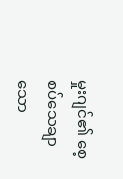မှုးဂျင်၏ စေ့စပ်သေချာသော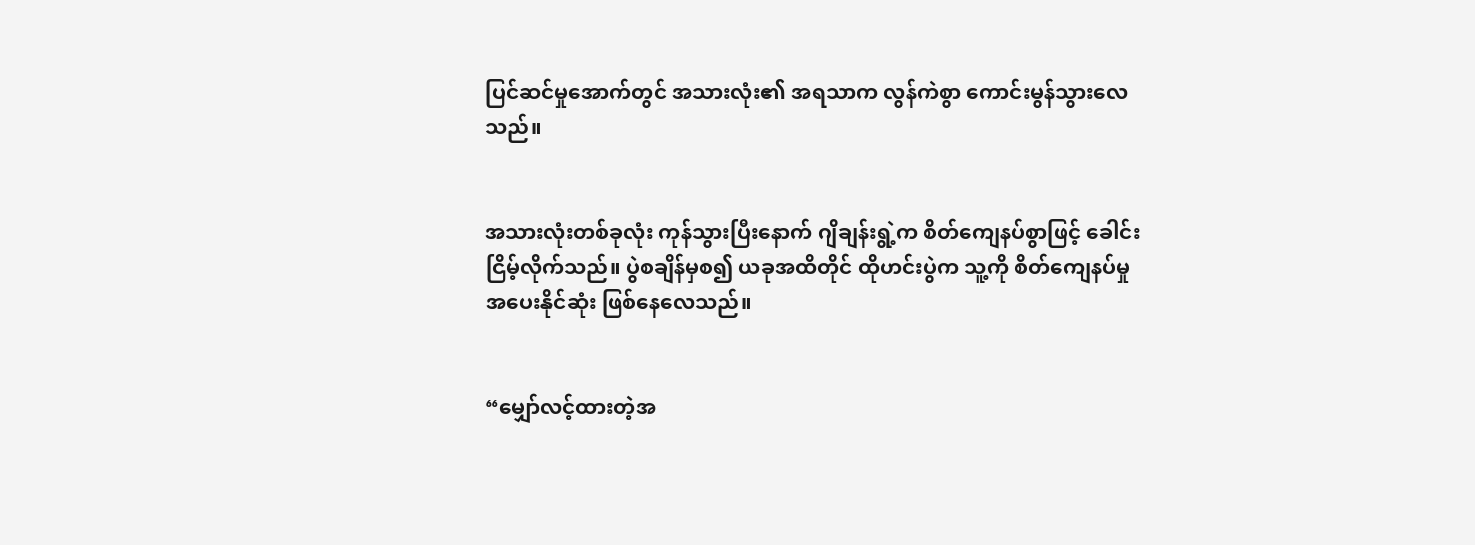ပြင်ဆင်မှုအောက်တွင် အသားလုံး၏ အရသာက လွန်ကဲစွာ ကောင်းမွန်သွားလေသည်။


အသားလုံးတစ်ခုလုံး ကုန်သွားပြီးနောက် ဂျိချန်းရွဲ့က စိတ်ကျေနပ်စွာဖြင့် ခေါင်းငြိမ့်လိုက်သည်။ ပွဲစချိန်မှစ၍ ယခုအထိတိုင် ထိုဟင်းပွဲက သူ့ကို စိတ်ကျေနပ်မှု အပေးနိုင်ဆုံး ဖြစ်နေလေသည်။


“မျှော်လင့်ထားတဲ့အ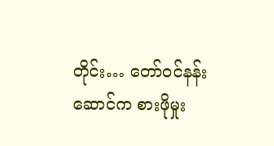တိုင်း… တော်၀င်နန်းဆောင်က စားဖိုမှုး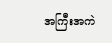အကြီးအကဲ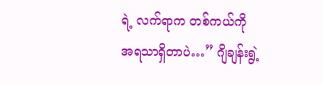ရဲ့ လက်ရာက တစ်ကယ်ကို အရသာရှိတာပဲ…” ဂျိချန်းရွဲ့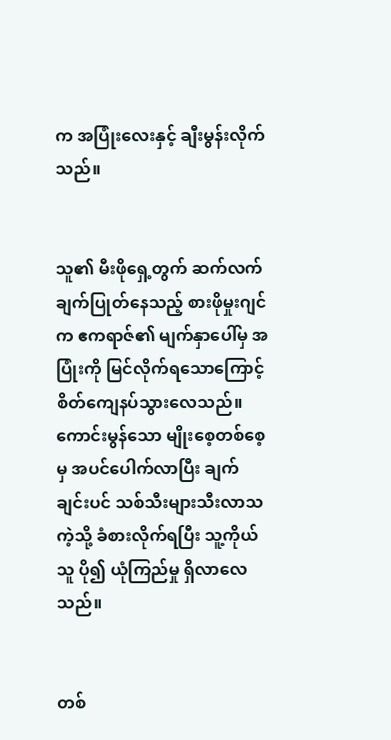က အပြုံးလေးနှင့် ချီးမွန်းလိုက်သည်။


သူ၏ မီးဖိုရှေ့တွက် ဆက်လက်ချက်ပြုတ်နေသည့် စားဖိုမှုးဂျင်က ဧကရာဇ်၏ မျက်နှာပေါ်မှ အပြုံးကို မြင်လိုက်ရသောကြောင့် စိတ်ကျေနပ်သွားလေသည်။ ကောင်းမွန်သော မျိုးစေ့တစ်စေ့မှ အပင်ပေါက်လာပြီး ချက်ချင်းပင် သစ်သီးများသီးလာသကဲ့သို့ ခံစားလိုက်ရပြီး သူ့ကိုယ်သူ ပို၍ ယုံကြည်မှု ရှိလာလေသည်။


တစ်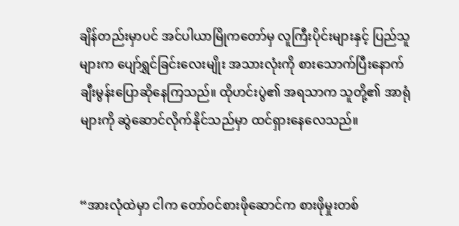ချိန်တည်းမှာပင် အင်ပါယာမြိုကတော်မှ လူကြီးပိုင်းများနှင့် ပြည်သူများက ပျော်ရွှင်ခြင်းလေးမျိုး အသားလုံးကို စားသောက်ပြီးနောက် ချီးမွန်းပြောဆိုနေကြသည်။ ထိုဟင်းပွဲ၏ အရသာက သူတို့၏ အာရုံများကို ဆွဲဆောင်လိုက်နိုင်သည်မှာ ထင်ရှားနေလေသည်။


“အားလုံထဲမှာ ငါက တော်၀င်စားဖိုဆောင်က စားဖိုမှုးတစ်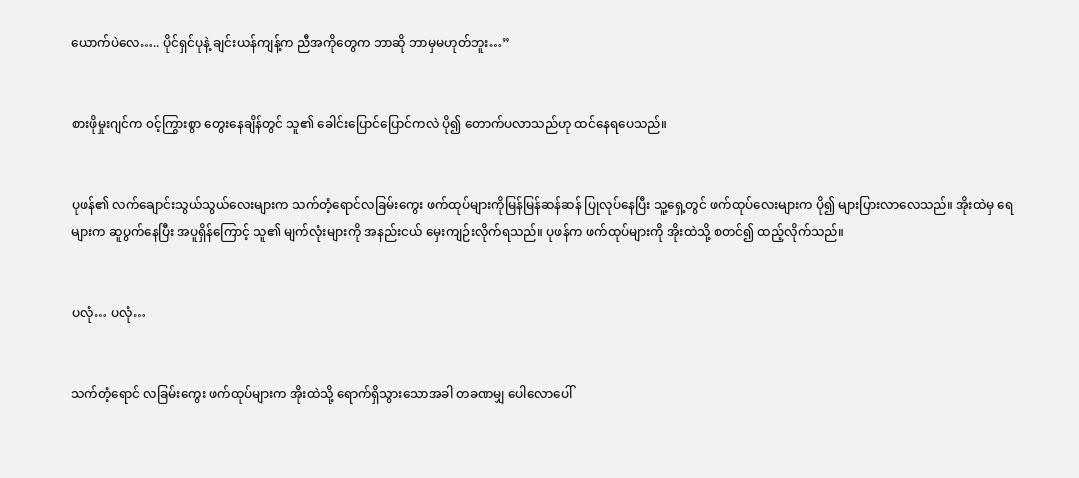ယောက်ပဲလေ….. ပိုင်ရှင်ပုနဲ့ ချင်းယန်ကျန့်က ညီအကိုတွေက ဘာဆို ဘာမှမဟုတ်ဘူး…”


စားဖိုမှုးဂျင်က ၀င့်ကြွားစွာ တွေးနေချိန်တွင် သူ၏ ခေါင်းပြောင်ပြောင်ကလဲ ပို၍ တောက်ပလာသည်ဟု ထင်နေရပေသည်။


ပုဖန်၏ လက်ချောင်းသွယ်သွယ်လေးများက သက်တံ့ရောင်လခြမ်းကွေး ဖက်ထုပ်များကိုမြန်မြန်ဆန်ဆန် ပြုလုပ်နေပြီး သူ့ရှေ့တွင် ဖက်ထုပ်လေးများက ပို၍ များပြားလာလေသည်။ အိုးထဲမှ ရေများက ဆူပွက်နေပြီး အပူရှိန်ကြောင့် သူ၏ မျက်လုံးများကို အနည်းငယ် မှေးကျဉ်းလိုက်ရသည်။ ပုဖန်က ဖက်ထုပ်များကို အိုးထဲသို့ စတင်၍ ထည့်လိုက်သည်။


ပလုံ… ပလုံ…


သက်တံ့ရောင် လခြမ်းကွေး ဖက်ထုပ်များက အိုးထဲသို့ ရောက်ရှိသွားသောအခါ တခဏမျှ ပေါလောပေါ်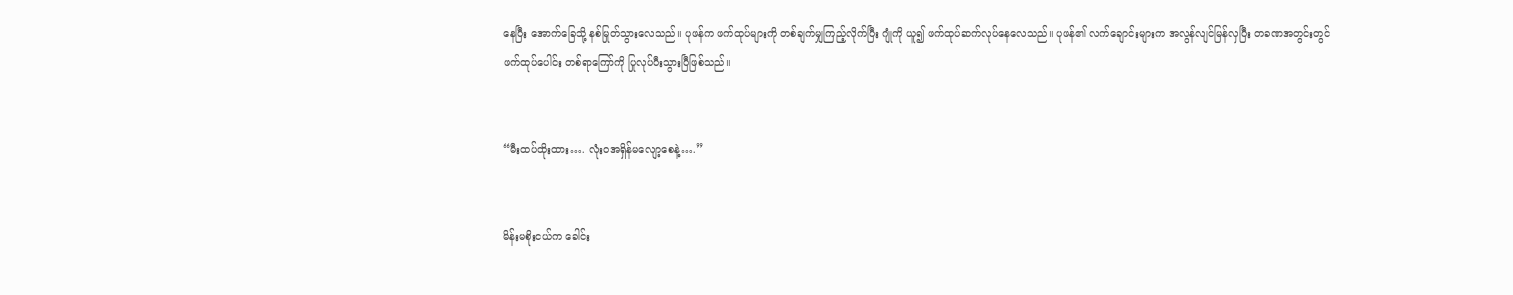နေပြီး အောက်ခြေသို့ နစ်မြုတ်သွားလေသည်။ ပုဖန်က ဖက်ထုပ်များကို တစ်ချက်မျှကြည့်လိုက်ပြီး ဂျုံကို ယူ၍ ဖက်ထုပ်ဆက်လုပ်နေလေသည်။ ပုဖန်၏ လက်ချောင်းများက အလွန်လျင်မြန်လှပြီး တခဏအတွင်းတွင် ဖက်ထုပ်ပေါင်း တစ်ရာကြော်ကို ပြုလုပ်ပီးသွားပြီဖြစ်သည်။


“မီးထပ်ထိုးထား…. လုံး၀အရှိန်မလျော့စေနဲ့….”


မိန်းမစိုးငယ်က ခေါင်း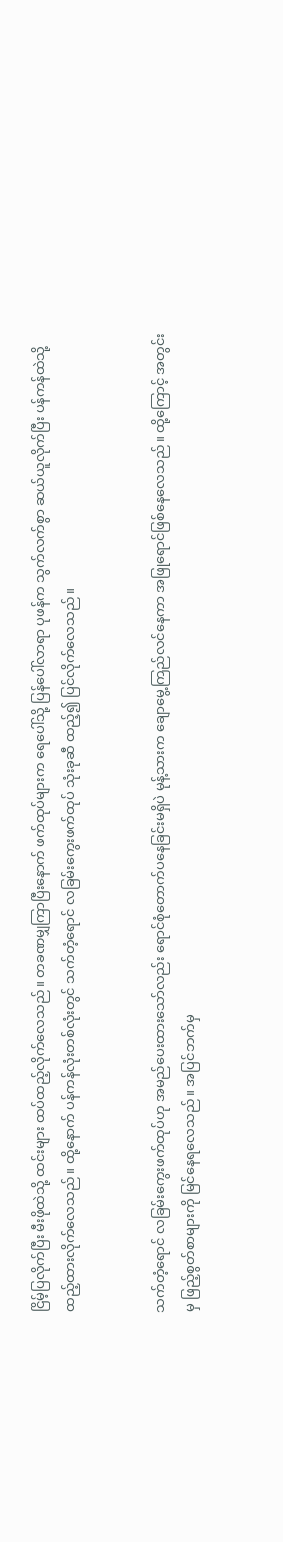ငြိမ့်ပြလိုက်ပြီး မီးဖိုထဲသို့ ထင်းများ ထပ်ထည့်လိုက်လေသည်။ တခဏမျှကြာပြီးနောက် ဖက်ထုပ်များက ရေပေါ်သို့ ပြန်ပေါ်လာရာ ပုဖန်က သွက်လက်စွာ ဆယ်ယူလိုက်ပြီး ပန်ကန်ထဲသို့ ထည့်ထားလိုက်လေသည်။ ထို့နောက် ပန်ကန်လုံးတစ်လုံးတွင် သက်တံ့ရောင် လခြမ်းကွေးဖက်ထုပ် သုံးခုဆီ ထည့်၍ ပြင်လိုက်လေသည်။


သက်တံ့ရောင် လခြမ်းကွေးဖက်ထုပ်ဟု အမည်ပေးထားသော်လည်း ရောင်စုံတောက်ပနေခြင်းမရှိပဲ မုန့်သားက ချောမွေ့ကြည်လင်နေကာ အဖြုရောင်ဖြစ်နေလေသည်။ ထို့ကြောင့် အတွင်းမှ ဖြည့်စွတ်စာများကို မြင်နေရလေသည်။ အပြင်ဘက်မှ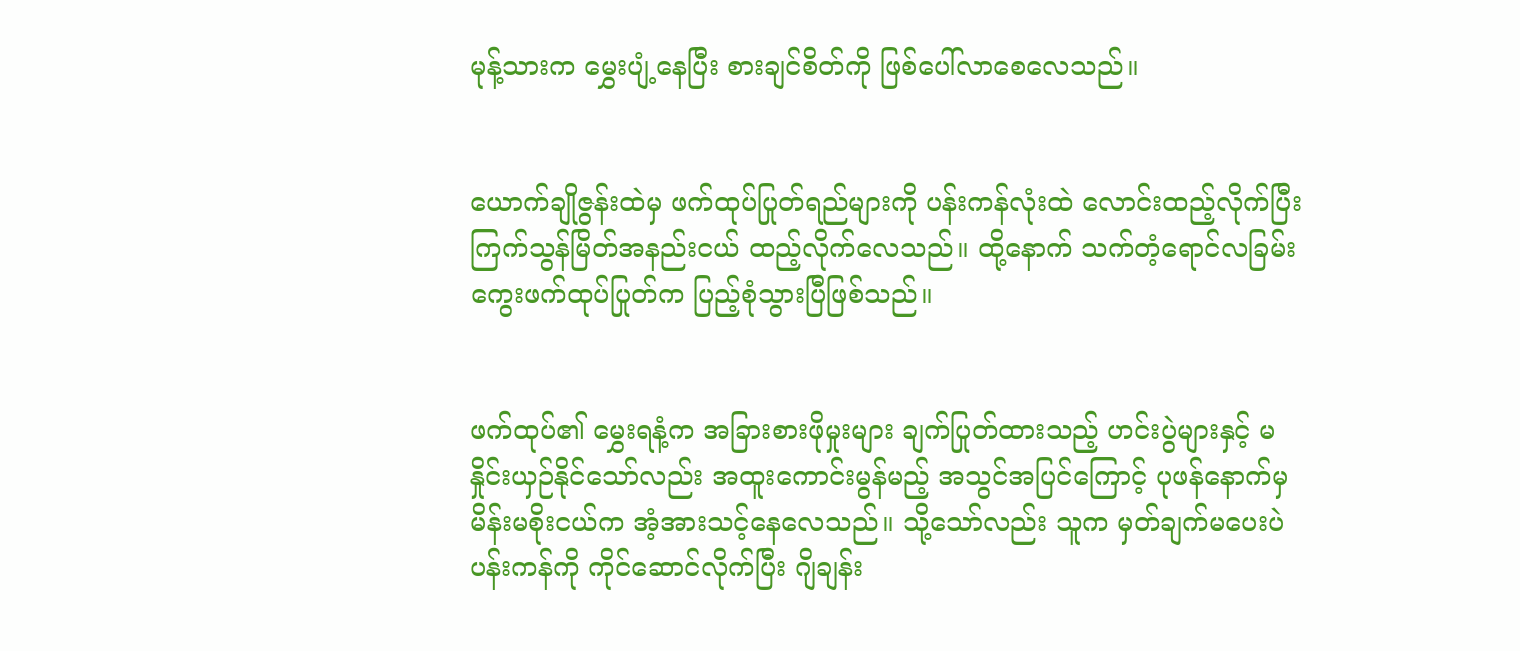မုန့်သားက မွှေးပျံ့နေပြီး စားချင်စိတ်ကို ဖြစ်ပေါ်လာစေလေသည်။


ယောက်ချိုဇွန်းထဲမှ ဖက်ထုပ်ပြုတ်ရည်များကို ပန်းကန်လုံးထဲ လောင်းထည့်လိုက်ပြီး ကြက်သွန်မြိတ်အနည်းငယ် ထည့်လိုက်လေသည်။ ထို့နောက် သက်တံ့ရောင်လခြမ်းကွေးဖက်ထုပ်ပြုတ်က ပြည့်စုံသွားပြီဖြစ်သည်။


ဖက်ထုပ်၏ မွှေးရနံ့က အခြားစားဖိုမှုးများ ချက်ပြုတ်ထားသည့် ဟင်းပွဲများနှင့် မနှိုင်းယှဉ်နိုင်သော်လည်း အထူးကောင်းမွန်မည့် အသွင်အပြင်ကြောင့် ပုဖန်နောက်မှ မိန်းမစိုးငယ်က အံ့အားသင့်နေလေသည်။ သို့သော်လည်း သူက မှတ်ချက်မပေးပဲ ပန်းကန်ကို ကိုင်ဆောင်လိုက်ပြီး ဂျိချန်း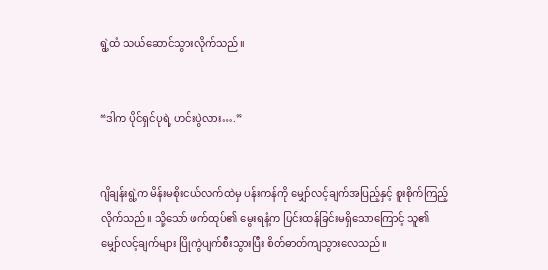ရွဲ့ထံ သယ်ဆောင်သွားလိုက်သည်။


“ဒါက ပိုင်ရှင်ပုရဲ့ ဟင်းပွဲလား….”


ဂျိချန်းရွဲ့က မိန်းမစိုးငယ်လက်ထဲမှ ပန်းကန်ကို မျှော်လင့်ချက်အပြည့်နှင့် စူးစိုက်ကြည့်လိုက်သည်။ သို့သော် ဖက်ထုပ်၏ မွေးရနံ့က ပြင်းထန်ခြင်းမရှိသောကြောင့် သူ၏ မျှော်လင့်ချက်များ ပြိုကွဲပျက်စီးသွားပြီး စိတ်ဓာတ်ကျသွားလေသည်။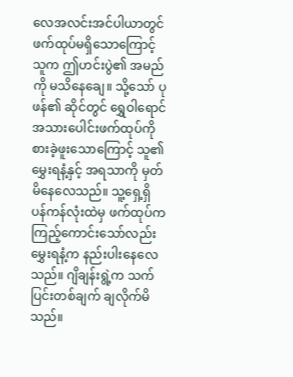လေအလင်းအင်ပါယာတွင် ဖက်ထုပ်မရှိသောကြောင့် သူက ဤဟင်းပွဲ၏ အမည်ကို မသိနေချေ။ သို့သော် ပုဖန်၏ ဆိုင်တွင် ရွှေဝါရောင် အသားပေါင်းဖက်ထုပ်ကို စားခဲ့ဖူးသောကြောင့် သူ၏ မွှေးရနံ့နှင့် အရသာကို မှတ်မိနေလေသည်။ သူ့ရှေ့ရှိ ပန်ကန်လုံးထဲမှ ဖက်ထုပ်က ကြည့်ကောင်းသော်လည်း မွှေးရနံ့က နည်းပါးနေလေသည်။ ဂျိချန်းရွဲ့က သက်ပြင်းတစ်ချက် ချလိုက်မိသည်။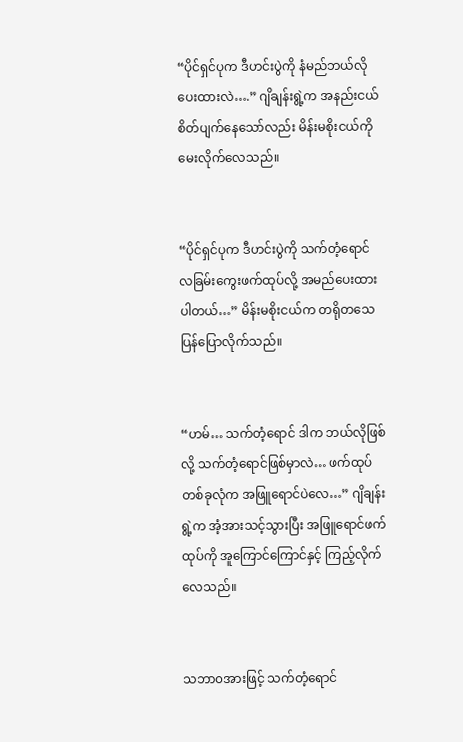“ပိုင်ရှင်ပုက ဒီဟင်းပွဲကို နံမည်ဘယ်လိုပေးထားလဲ….” ဂျိချန်းရွဲ့က အနည်းငယ် စိတ်ပျက်နေသော်လည်း မိန်းမစိုးငယ်ကို မေးလိုက်လေသည်။


“ပိုင်ရှင်ပုက ဒီဟင်းပွဲကို သက်တံ့ရောင် လခြမ်းကွေးဖက်ထုပ်လို့ အမည်ပေးထားပါတယ်…” မိန်းမစိုးငယ်က တရိုတသေ ပြန်ပြောလိုက်သည်။


“ဟမ်… သက်တံ့ရောင် ဒါက ဘယ်လိုဖြစ်လို့ သက်တံ့ရောင်ဖြစ်မှာလဲ… ဖက်ထုပ်တစ်ခုလုံက အဖြူရောင်ပဲလေ…” ဂျိချန်းရွဲ့က အံ့အားသင့်သွားပြီး အဖြူရောင်ဖက်ထုပ်ကို အူကြောင်ကြောင်နှင့် ကြည့်လိုက်လေသည်။


သဘာ၀အားဖြင့် သက်တံ့ရောင်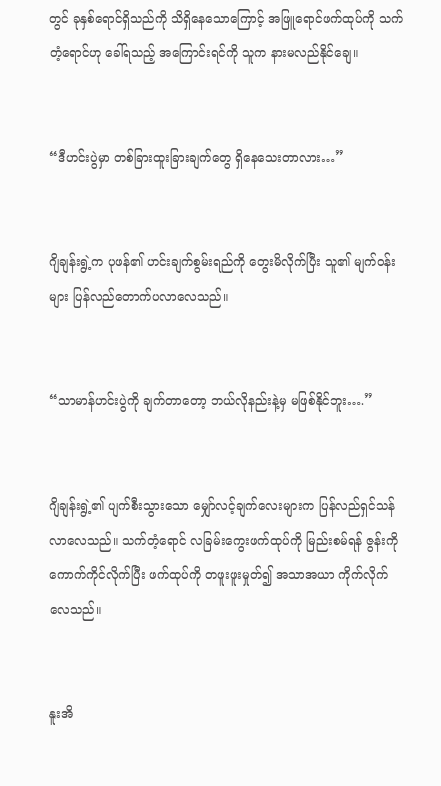တွင် ခုနှစ်ရောင်ရှိသည်ကို သိရှိနေသောကြောင့် အဖြူရောင်ဖက်ထုပ်ကို သက်တံ့ရောင်ဟု ခေါ်ရသည့် အကြောင်းရင်ကို သူက နားမလည်နိုင်ချေ။


“ဒီဟင်းပွဲမှာ တစ်ခြားထူးခြားချက်တွေ ရှိနေသေးတာလား…”


ဂျိချန်းရွဲ့က ပုဖန်၏ ဟင်းချက်စွမ်းရည်ကို တွေးမိလိုက်ပြီး သူ၏ မျက်၀န်းများ ပြန်လည်တောက်ပလာလေသည်။


“သာမာန်ဟင်းပွဲကို ချက်တာတော့ ဘယ်လိုနည်းနဲ့မှ မဖြစ်နိုင်ဘူး….”


ဂျိချန်းရွဲ့၏ ပျက်စီးသွားသော မျှော်လင့်ချက်လေးများက ပြန်လည်ရှင်သန်လာလေသည်။ သက်တံ့ရောင် လခြမ်းကွေးဖက်ထုပ်ကို မြည်းစမ်ရန် ဇွန်းကိုကောက်ကိုင်လိုက်ပြီး ဖက်ထုပ်ကို တဖူးဖူးမှုတ်၍ အသာအယာ ကိုက်လိုက်လေသည်။


နူးအိ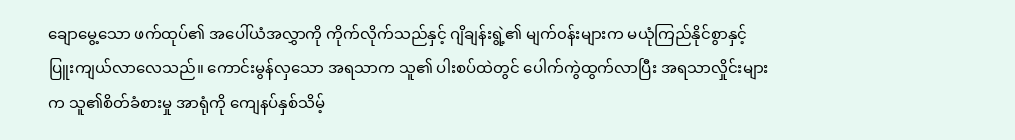ချောမွေ့သော ဖက်ထုပ်၏ အပေါ်ယံအလွှာကို ကိုက်လိုက်သည်နှင့် ဂျိချန်းရွဲ့၏ မျက်၀န်းများက မယုံကြည်နိုင်စွာနှင့် ပြူးကျယ်လာလေသည်။ ကောင်းမွန်လှသော အရသာက သူ၏ ပါးစပ်ထဲတွင် ပေါက်ကွဲထွက်လာပြီး အရသာလှိုင်းများက သူ၏စိတ်ခံစားမှု အာရုံကို ကျေနပ်နှစ်သိမ့်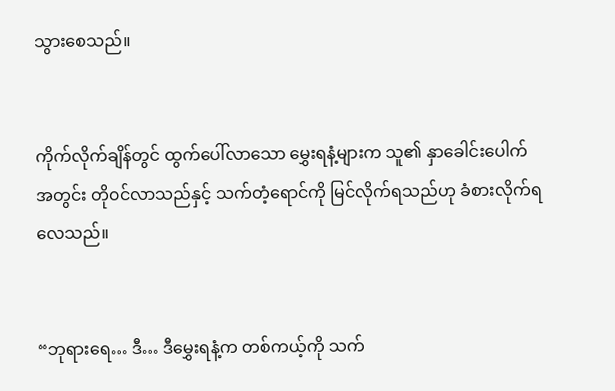သွားစေသည်။


ကိုက်လိုက်ချိန်တွင် ထွက်ပေါ်လာသော မွှေးရနံ့များက သူ၏ နှာခေါင်းပေါက်အတွင်း တို၀င်လာသည်နှင့် သက်တံ့ရောင်ကို မြင်လိုက်ရသည်ဟု ခံစားလိုက်ရလေသည်။


“ဘုရားရေ… ဒီ… ဒီမွှေးရနံ့က တစ်ကယ့်ကို သက်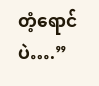တံ့ရောင်ပဲ….”